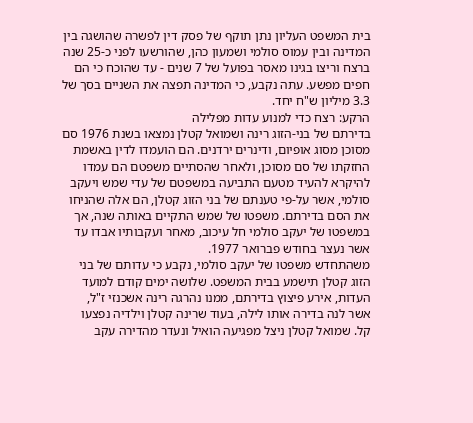בית המשפט העליון נתן תוקף של פסק דין לפשרה שהושגה בין המדינה ובין עמוס סולמי ושמעון כהן, שהורשעו לפני כ-25 שנה ברצח וריצו בגינו מאסר בפועל של 7 שנים - עד שהוכח כי הם חפים מפשע. עתה נקבע, כי המדינה תפצה את השניים בסך של 3.3 מיליון ש"ח יחד.
הרקע: רצח כדי למנוע עדות מפלילה
בדירתם של בני-הזוג רינה ושמואל קטלן נמצאו בשנת 1976 סם מסוכן מסוג אופיום, ודינרים ירדנים. הם הועמדו לדין באשמת החזקתו של סם מסוכן, ולאחר שהסתיים משפטם הם עמדו להיקרא להעיד מטעם התביעה במשפטם של עדי שמש ויעקב סולמי, אשר על-פי טענתם של בני הזוג קטלן, הם אלה שהניחו את הסם בדירתם. משפטו של שמש התקיים באותה שנה, אך במשפטו של יעקב סולמי חל עיכוב, מאחר ועקבותיו אבדו עד אשר נעצר בחודש פברואר 1977.
משהתחדש משפטו של יעקב סולמי, נקבע כי עדותם של בני הזוג קטלן תישמע בבית המשפט. שלושה ימים קודם למועד העדות, אירע פיצוץ בדירתם, ממנו נהרגה רינה אשכנזי ז"ל, אשר לנה בדירה אותו לילה, בעוד שרינה קטלן וילדיה נפצעו קל. שמואל קטלן ניצל מפגיעה הואיל ונעדר מהדירה עקב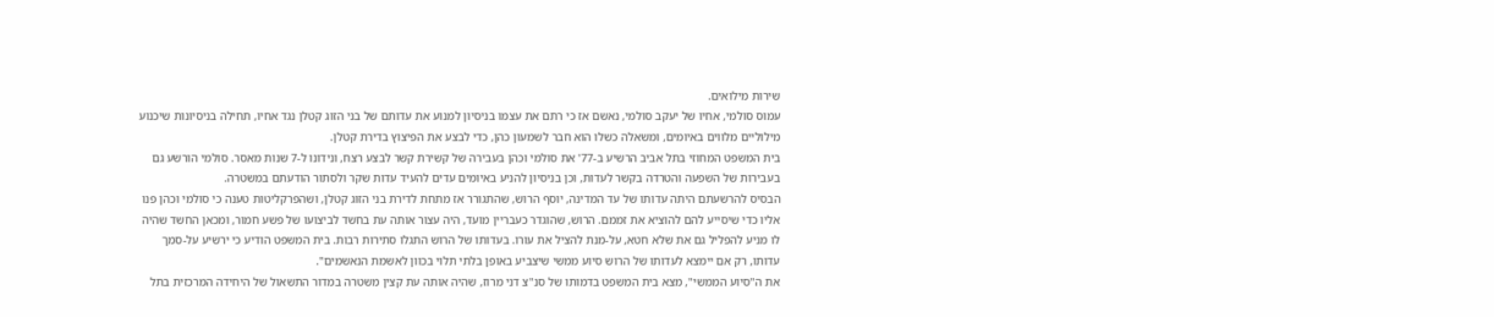שירות מילואים.
עמוס סולמי, אחיו של יעקב סולמי, נאשם אז כי רתם את עצמו בניסיון למנוע את עדותם של בני הזוג קטלן נגד אחיו, תחילה בניסיונות שיכנוע מילוליים מלווים באיומים, ומשאלה כשלו הוא חבר לשמעון כהן, כדי לבצע את הפיצוץ בדירת קטלן.
בית המשפט המחוזי בתל אביב הרשיע ב-77' את סולמי וכהן בעבירה של קשירת קשר לבצע רצח, ונידונו ל-7 שנות מאסר. סולמי הורשע גם בעבירות של השפעה והטרדה בקשר לעדות, וכן בניסיון להניע באיומים עדים להעיד עדות שקר ולסתור הודעתם במשטרה.
הבסיס להרשעתם היתה עדותו של עד המדינה, יוסף הרוש, שהתגורר אז מתחת לדירת בני הזוג קטלן, ושהפרקליטות טענה כי סולמי וכהן פנו אליו כדי שיסייע להם להוציא את זממם. הרוש, שהוגדר כעבריין מועד, היה עצור אותה עת בחשד לביצועו של פשע חמור, ומכאן החשד שהיה לו מניע להפליל גם את שלא חטא, על-מנת להציל את עורו. בעדותו של הרוש התגלו סתירות רבות. בית המשפט הודיע כי ירשיע על-סמך עדותו, רק אם יימצא לעדותו של הרוש סיוע ממשי שיצביע באופן בלתי תלוי בכוון לאשמת הנאשמים".
את ה"סיוע הממשי", מצא בית המשפט בדמותו של סנ"צ דני מרוז, שהיה אותה עת קצין משטרה במדור התשאול של היחידה המרכזית בתל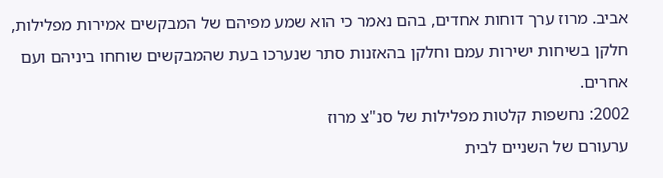אביב. מרוז ערך דוחות אחדים, בהם נאמר כי הוא שמע מפיהם של המבקשים אמירות מפלילות, חלקן בשיחות ישירות עמם וחלקן בהאזנות סתר שנערכו בעת שהמבקשים שוחחו ביניהם ועם אחרים.
2002: נחשפות קלטות מפלילות של סנ"צ מרוז
ערעורם של השניים לבית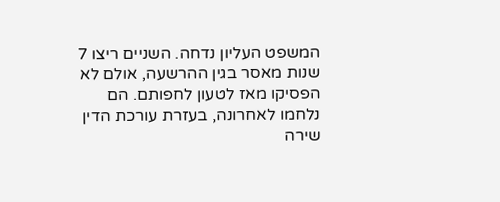המשפט העליון נדחה. השניים ריצו 7 שנות מאסר בגין ההרשעה, אולם לא הפסיקו מאז לטעון לחפותם. הם נלחמו לאחרונה, בעזרת עורכת הדין שירה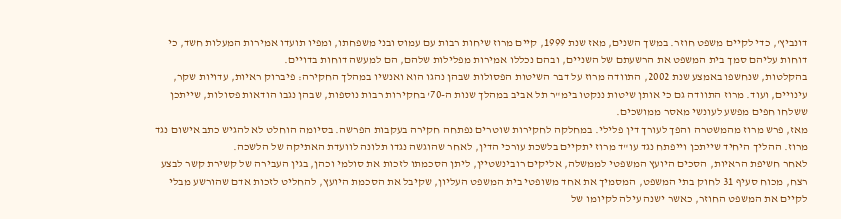דונביץ', כדי לקיים משפט חוזר. במשך השנים, מאז שנת 1999, קיים מרוז שיחות רבות עם עמוס ובני משפחתו, ומפיו תועדו אמירות המעלות חשד, כי דוחות עליהם סמך בית המשפט את הרשעתם של השניים, ובהם נכללו אמירות מפלילות שלהם, הם למעשה דוחות בדויים.
בהקלטות, שנחשפו באמצע שנת 2002, התוודה מרוז על דבר השיטות הפסולות שבהן נהגו הוא ואנשיו במהלך החקירה: פיברוק ראיות, עדויות שקר, עינויים, ועוד. מרוז התוודה גם כי אותן שיטות ננקטו בימ"ר תל אביב במהלך שנות ה-70' בחקירות רבות נוספות, שבהן נגבו הודאות פסולות, שייתכן ששלחו חפים מפשע לעונשי מאסר ממושכים.
מאז, פרש מרוז מהמשטרה והפך לעורך דין פלילי. במחלקה לחקירות שוטרים נפתחה חקירה בעקבות הפרשה. בסיומה הוחלט לא להגיש כתב אישום נגד מרוז. ההליך היחיד שייתכן וייפתח נגד עו"ד מרוז יתקיים בלשכת עורכי הדין, לאחר שהוגשה נגדו תלונה לוועדת האתיקה של הלשכה.
לאחר חשיפת הראיות, הסכים היועץ המשפטי לממשלה, אליקים רובינשטיין, ליתן הסכמתו לזכות את סולמי וכהן, בגין העבירה של קשירת קשר לבצע רצח, מכוח סעיף 31 לחוק בתי המשפט, המסמיך את אחד משופטי בית המשפט העליון, שקיבל את הסכמת היועץ, להחליט לזכות אדם שהורשע מבלי לקיים את המשפט החוזר, כאשר ישנה עילה לקיומו של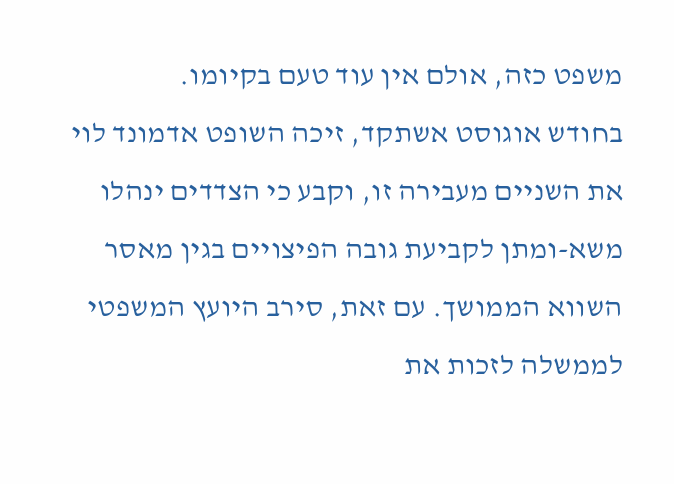משפט כזה, אולם אין עוד טעם בקיומו.
בחודש אוגוסט אשתקד, זיכה השופט אדמונד לוי את השניים מעבירה זו, וקבע כי הצדדים ינהלו משא-ומתן לקביעת גובה הפיצויים בגין מאסר השווא הממושך. עם זאת, סירב היועץ המשפטי לממשלה לזכות את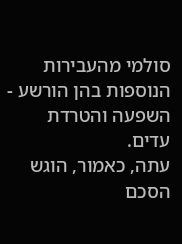סולמי מהעבירות הנוספות בהן הורשע - השפעה והטרדת עדים.
עתה, כאמור, הוגש הסכם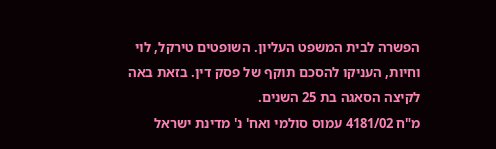הפשרה לבית המשפט העליון. השופטים טירקל, לוי וחיות, העניקו להסכם תוקף של פסק דין. בזאת באה לקיצה הסאגה בת 25 השנים.
מ"ח 4181/02 עמוס סולמי ואח' נ' מדינת ישראל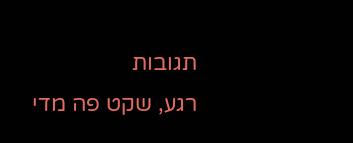תגובות
רגע, שקט פה מדי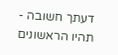דעתך חשובה - תהיו הראשונים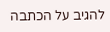להגיב על הכתבה